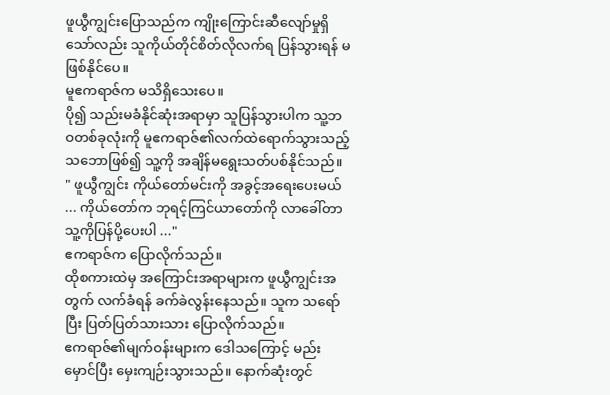ဖူယွီကျွင်းပြောသည်က ကျိုးကြောင်းဆီလျော်မှုရှိသော်လည်း သူကိုယ်တိုင်စိတ်လိုလက်ရ ပြန်သွားရန် မဖြစ်နိုင်ပေ။
မူဧကရာဇ်က မသိရှိသေးပေ။
ပို၍ သည်းမခံနိုင်ဆုံးအရာမှာ သူပြန်သွားပါက သူ့ဘဝတစ်ခုလုံးကို မူဧကရာဇ်၏လက်ထဲရောက်သွားသည့်သဘောဖြစ်၍ သူ့ကို အချိန်မရွေးသတ်ပစ်နိုင်သည်။
" ဖူယွီကျွင်း ကိုယ်တော်မင်းကို အခွင့်အရေးပေးမယ် ... ကိုယ်တော်က ဘုရင့်ကြင်ယာတော်ကို လာခေါ်တာ သူ့ကိုပြန်ပို့ပေးပါ ..."
ဧကရာဇ်က ပြောလိုက်သည်။
ထိုစကားထဲမှ အကြောင်းအရာများက ဖူယွီကျွင်းအတွက် လက်ခံရန် ခက်ခဲလွန်းနေသည်။ သူက သရော်ပြီး ပြတ်ပြတ်သားသား ပြောလိုက်သည်။
ဧကရာဇ်၏မျက်ဝန်းများက ဒေါသကြောင့် မည်းမှောင်ပြီး မှေးကျဉ်းသွားသည်။ နောက်ဆုံးတွင်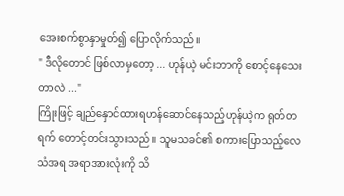အေးစက်စွာနှာမှုတ်၍ ပြောလိုက်သည်။
" ဒီလိုတောင် ဖြစ်လာမှတော့ ... ဟုန်ယဲ့ မင်းဘာကို စောင့်နေသေးတာလဲ ..."
ကြိုးဖြင့် ချည်နှောင်ထားရဟန်ဆောင်နေသည့်ဟုန်ယဲ့က ရုတ်တရက် တောင့်တင်းသွားသည်။ သူမသခင်၏ စကားပြောသည့်လေသံအရ အရာအားလုံးကို သိ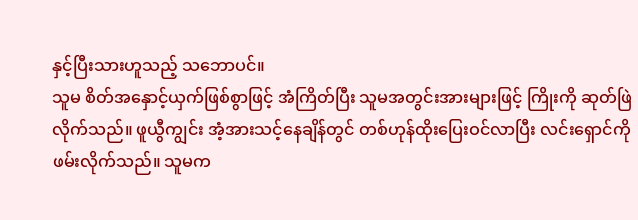နှင့်ပြီးသားဟူသည့် သဘောပင်။
သူမ စိတ်အနှောင့်ယှက်ဖြစ်စွာဖြင့် အံကြိတ်ပြီး သူမအတွင်းအားများဖြင့် ကြိုးကို ဆုတ်ဖြဲလိုက်သည်။ ဖူယွီကျွင်း အံ့အားသင့်နေချိန်တွင် တစ်ဟုန်ထိုးပြေးဝင်လာပြီး လင်းရှောင်ကို ဖမ်းလိုက်သည်။ သူမက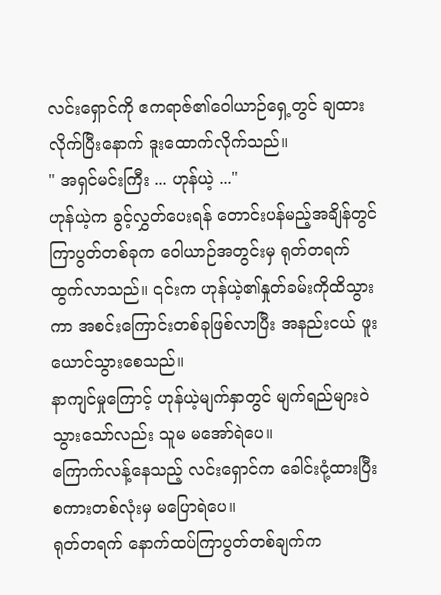လင်းရှောင်ကို ဧကရာဇ်၏ဝေါယာဉ်ရှေ့တွင် ချထားလိုက်ပြီးနောက် ဒူးထောက်လိုက်သည်။
" အရှင်မင်းကြီး ... ဟုန်ယဲ့ ..."
ဟုန်ယဲ့က ခွင့်လွှတ်ပေးရန် တောင်းပန်မည့်အချိန်တွင် ကြာပွတ်တစ်ခုက ဝေါယာဉ်အတွင်းမှ ရုတ်တရက် ထွက်လာသည်။ ၎င်းက ဟုန်ယဲ့၏နှုတ်ခမ်းကိုထိသွားကာ အစင်းကြောင်းတစ်ခုဖြစ်လာပြီး အနည်းငယ် ဖူးယောင်သွားစေသည်။
နာကျင်မှုကြောင့် ဟုန်ယဲ့မျက်နှာတွင် မျက်ရည်များဝဲသွားသော်လည်း သူမ မအော်ရဲပေ။
ကြောက်လန့်နေသည့် လင်းရှောင်က ခေါင်းငုံ့ထားပြီး စကားတစ်လုံးမှ မပြောရဲပေ။
ရုတ်တရက် နောက်ထပ်ကြာပွတ်တစ်ချက်က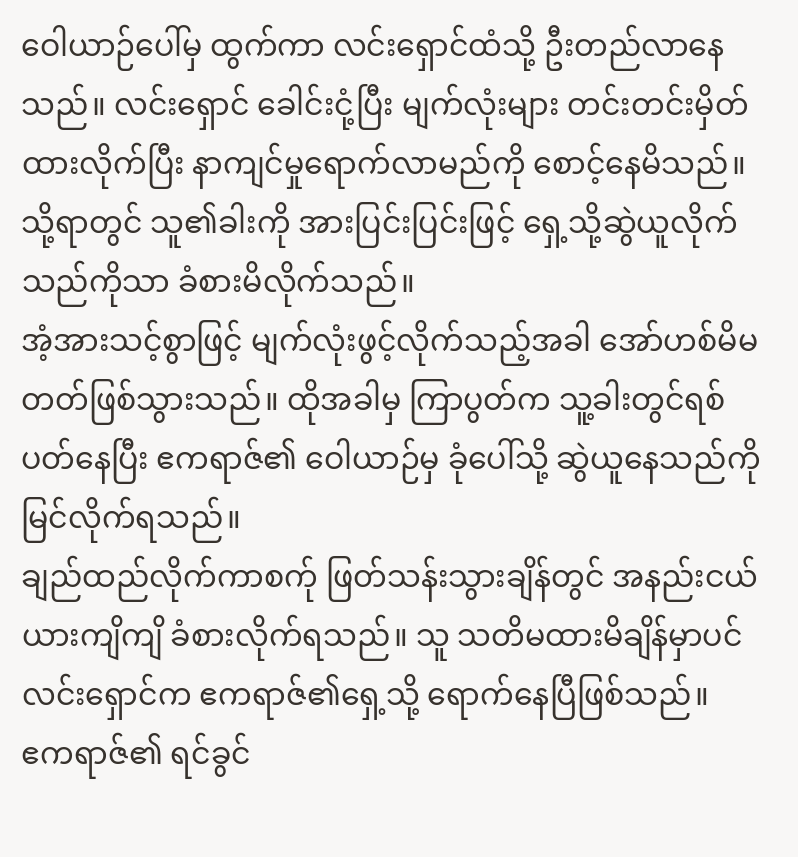ဝေါယာဉ်ပေါ်မှ ထွက်ကာ လင်းရှောင်ထံသို့ ဦးတည်လာနေသည်။ လင်းရှောင် ခေါင်းငုံ့ပြီး မျက်လုံးများ တင်းတင်းမှိတ်ထားလိုက်ပြီး နာကျင်မှုရောက်လာမည်ကို စောင့်နေမိသည်။
သို့ရာတွင် သူ၏ခါးကို အားပြင်းပြင်းဖြင့် ရှေ့သို့ဆွဲယူလိုက်သည်ကိုသာ ခံစားမိလိုက်သည်။
အံ့အားသင့်စွာဖြင့် မျက်လုံးဖွင့်လိုက်သည့်အခါ အော်ဟစ်မိမတတ်ဖြစ်သွားသည်။ ထိုအခါမှ ကြာပွတ်က သူ့ခါးတွင်ရစ်ပတ်နေပြီး ဧကရာဇ်၏ ဝေါယာဉ်မှ ခုံပေါ်သို့ ဆွဲယူနေသည်ကို မြင်လိုက်ရသည်။
ချည်ထည်လိုက်ကာစက်ု ဖြတ်သန်းသွားချိန်တွင် အနည်းငယ် ယားကျိကျိ ခံစားလိုက်ရသည်။ သူ သတိမထားမိချိန်မှာပင် လင်းရှောင်က ဧကရာဇ်၏ရှေ့သို့ ရောက်နေပြီဖြစ်သည်။
ဧကရာဇ်၏ ရင်ခွင်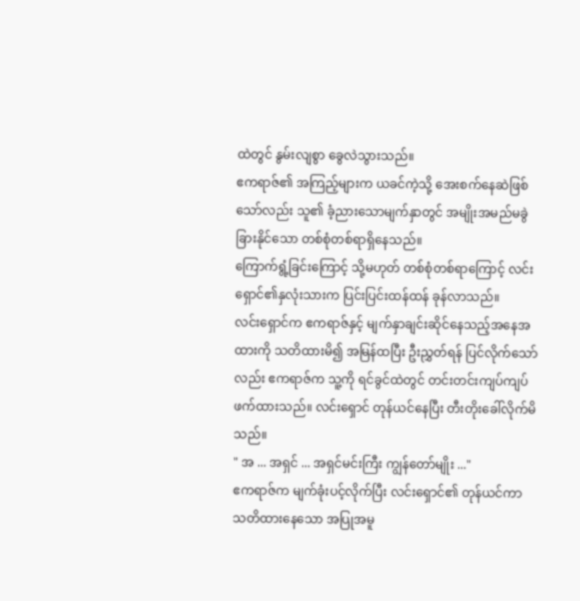ထဲတွင် နွမ်းလျစွာ ခွေလဲသွားသည်။
ဧကရာဇ်၏ အကြည့်များက ယခင်ကဲ့သို့ အေးစက်နေဆဲဖြစ်သော်လည်း သူ၏ ခံ့ညားသောမျက်နှာတွင် အမျိုးအမည်မခွဲခြားနိုင်သော တစ်စုံတစ်ရာရှိနေသည်။
ကြောက်ရွံ့ခြင်းကြောင့် သို့မဟုတ် တစ်စုံတစ်ရာကြောင့် လင်းရှောင်၏နှလုံးသားက ပြင်းပြင်းထန်ထန် ခုန်လာသည်။
လင်းရှောင်က ဧကရာဇ်နှင့် မျက်နှာချင်းဆိုင်နေသည့်အနေအထားကို သတိထားမိ၍ အမြန်ထပြီး ဦးညွှတ်ရန် ပြင်လိုက်သော်လည်း ဧကရာဇ်က သူ့ကို ရင်ခွင်ထဲတွင် တင်းတင်းကျပ်ကျပ်ဖက်ထားသည်။ လင်းရှောင် တုန်ယင်နေပြီး တီးတိုးခေါ်လိုက်မိသည်။
" အ ... အရှင် ... အရှင်မင်းကြီး ကျွန်တော်မျိုး ..."
ဧကရာဇ်က မျက်ခုံးပင့်လိုက်ပြီး လင်းရှောင်၏ တုန်ယင်ကာ သတိထားနေသော အပြုအမူ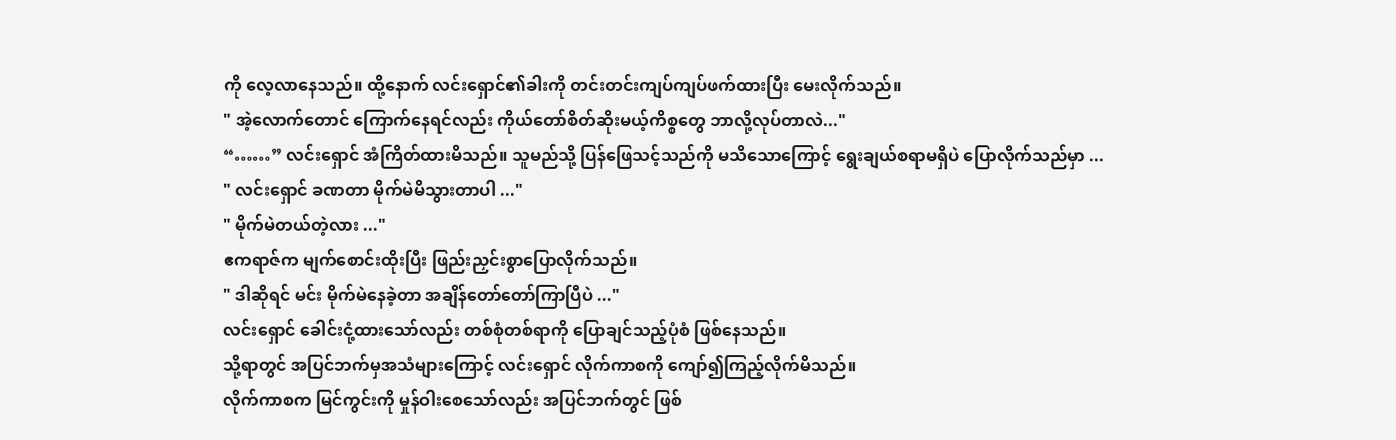ကို လေ့လာနေသည်။ ထို့နောက် လင်းရှောင်၏ခါးကို တင်းတင်းကျပ်ကျပ်ဖက်ထားပြီး မေးလိုက်သည်။
" အဲ့လောက်တောင် ကြောက်နေရင်လည်း ကိုယ်တော်စိတ်ဆိုးမယ့်ကိစ္စတွေ ဘာလို့လုပ်တာလဲ..."
“……” လင်းရှောင် အံကြိတ်ထားမိသည်။ သူမည်သို့ ပြန်ဖြေသင့်သည်ကို မသိသောကြောင့် ရွေးချယ်စရာမရှိပဲ ပြောလိုက်သည်မှာ ...
" လင်းရှောင် ခဏတာ မိုက်မဲမိသွားတာပါ ..."
" မိုက်မဲတယ်တဲ့လား ..."
ဧကရာဇ်က မျက်စောင်းထိုးပြီး ဖြည်းညှင်းစွာပြောလိုက်သည်။
" ဒါဆိုရင် မင်း မိုက်မဲနေခဲ့တာ အချိန်တော်တော်ကြာပြီပဲ ..."
လင်းရှောင် ခေါင်းငုံ့ထားသော်လည်း တစ်စုံတစ်ရာကို ပြောချင်သည့်ပုံစံ ဖြစ်နေသည်။
သို့ရာတွင် အပြင်ဘက်မှအသံများကြောင့် လင်းရှောင် လိုက်ကာစကို ကျော်၍ကြည့်လိုက်မိသည်။
လိုက်ကာစက မြင်ကွင်းကို မှုန်ဝါးစေသော်လည်း အပြင်ဘက်တွင် ဖြစ်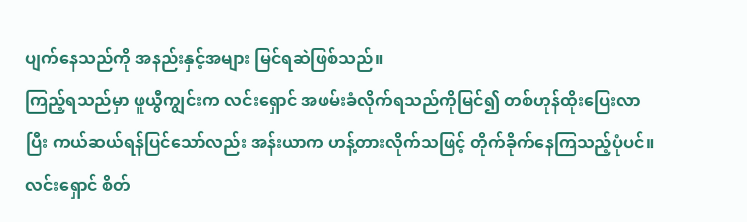ပျက်နေသည်ကို အနည်းနှင့်အများ မြင်ရဆဲဖြစ်သည်။
ကြည့်ရသည်မှာ ဖူယွီကျွင်းက လင်းရှောင် အဖမ်းခံလိုက်ရသည်ကိုမြင်၍ တစ်ဟုန်ထိုးပြေးလာပြီး ကယ်ဆယ်ရန်ပြင်သော်လည်း အန်းယာက ဟန့်တားလိုက်သဖြင့် တိုက်ခိုက်နေကြသည့်ပုံပင်။
လင်းရှောင် စိတ်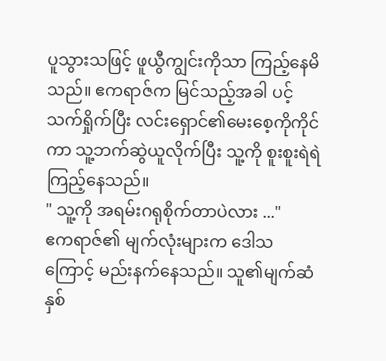ပူသွားသဖြင့် ဖူယွီကျွင်းကိုသာ ကြည့်နေမိသည်။ ဧကရာဇ်က မြင်သည့်အခါ ပင့်သက်ရှိုက်ပြီး လင်းရှောင်၏မေးစေ့ကိုကိုင်ကာ သူ့ဘက်ဆွဲယူလိုက်ပြီး သူ့ကို စူးစူးရဲရဲ ကြည့်နေသည်။
" သူ့ကို အရမ်းဂရုစိုက်တာပဲလား ..."
ဧကရာဇ်၏ မျက်လုံးများက ဒေါသကြောင့် မည်းနက်နေသည်။ သူ၏မျက်ဆံနှစ်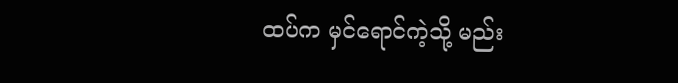ထပ်က မှင်ရောင်ကဲ့သို့ မည်း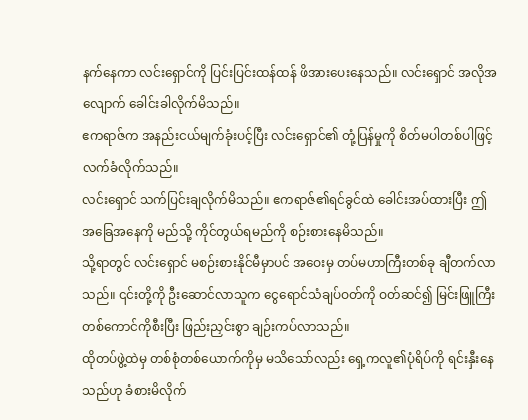နက်နေကာ လင်းရှောင်ကို ပြင်းပြင်းထန်ထန် ဖိအားပေးနေသည်။ လင်းရှောင် အလိုအလျောက် ခေါင်းခါလိုက်မိသည်။
ဧကရာဇ်က အနည်းငယ်မျက်ခုံးပင့်ပြီး လင်းရှောင်၏ တုံ့ပြန်မှုကို စိတ်မပါတစ်ပါဖြင့် လက်ခံလိုက်သည်။
လင်းရှောင် သက်ပြင်းချလိုက်မိသည်။ ဧကရာဇ်၏ရင်ခွင်ထဲ ခေါင်းအပ်ထားပြီး ဤအခြေအနေကို မည်သို့ ကိုင်တွယ်ရမည်ကို စဉ်းစားနေမိသည်။
သို့ရာတွင် လင်းရှောင် မစဉ်းစားနိုင်မီမှာပင် အဝေးမှ တပ်မဟာကြီးတစ်ခု ချီတက်လာသည်။ ၎င်းတို့ကို ဦးဆောင်လာသူက ငွေရောင်သံချပ်ဝတ်ကို ဝတ်ဆင်၍ မြင်းဖြူကြီးတစ်ကောင်ကိုစီးပြီး ဖြည်းညှင်းစွာ ချဉ်းကပ်လာသည်။
ထိုတပ်ဖွဲ့ထဲမှ တစ်စုံတစ်ယောက်ကိုမှ မသိသော်လည်း ရှေ့ကလူ၏ပုံရိပ်ကို ရင်းနှီးနေသည်ဟု ခံစားမိလိုက်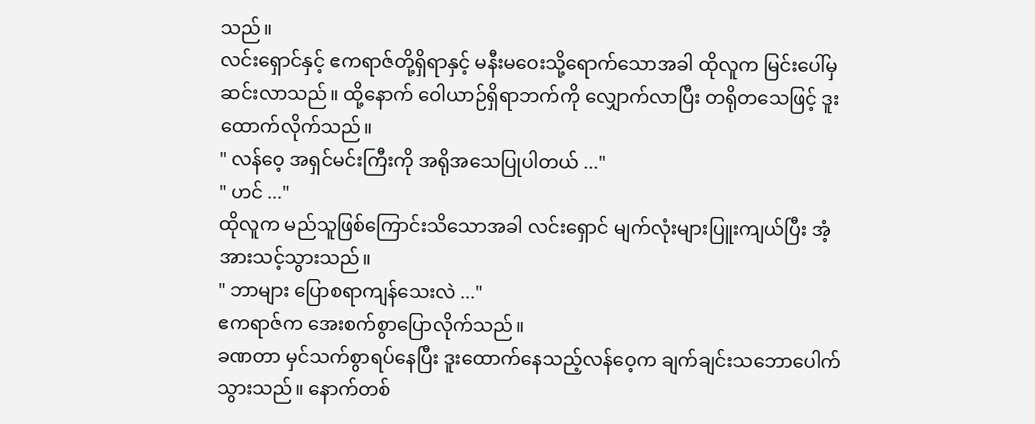သည်။
လင်းရှောင်နှင့် ဧကရာဇ်တို့ရှိရာနှင့် မနီးမဝေးသို့ရောက်သောအခါ ထိုလူက မြင်းပေါ်မှဆင်းလာသည်။ ထို့နောက် ဝေါယာဉ်ရှိရာဘက်ကို လျှောက်လာပြီး တရိုတသေဖြင့် ဒူးထောက်လိုက်သည်။
" လန်ဝေ့ အရှင်မင်းကြီးကို အရိုအသေပြုပါတယ် ..."
" ဟင် ..."
ထိုလူက မည်သူဖြစ်ကြောင်းသိသောအခါ လင်းရှောင် မျက်လုံးများပြူးကျယ်ပြီး အံ့အားသင့်သွားသည်။
" ဘာများ ပြောစရာကျန်သေးလဲ ..."
ဧကရာဇ်က အေးစက်စွာပြောလိုက်သည်။
ခဏတာ မှင်သက်စွာရပ်နေပြီး ဒူးထောက်နေသည့်လန်ဝေ့က ချက်ချင်းသဘောပေါက်သွားသည်။ နောက်တစ်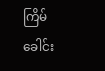ကြိမ် ခေါင်း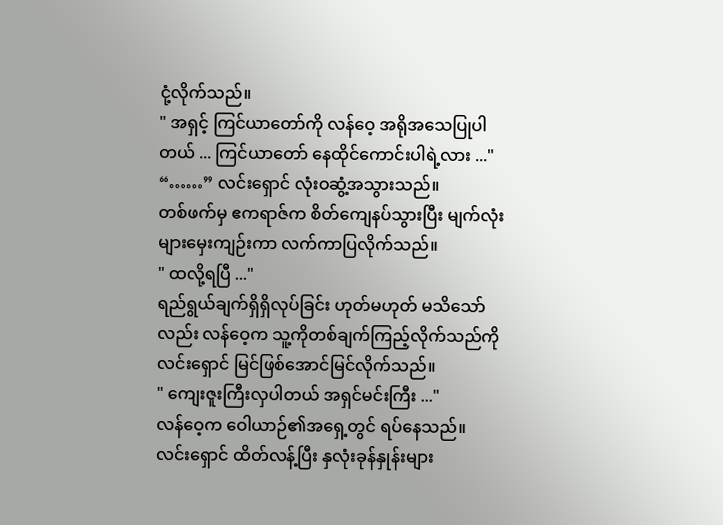ငုံ့လိုက်သည်။
" အရှင့် ကြင်ယာတော်ကို လန်ဝေ့ အရိုအသေပြုပါတယ် ... ကြင်ယာတော် နေထိုင်ကောင်းပါရဲ့လား ..."
“……” လင်းရှောင် လုံးဝဆွံ့အသွားသည်။
တစ်ဖက်မှ ဧကရာဇ်က စိတ်ကျေနပ်သွားပြီး မျက်လုံးများမှေးကျဉ်းကာ လက်ကာပြလိုက်သည်။
" ထလို့ရပြီ ..."
ရည်ရွယ်ချက်ရှိရှိလုပ်ခြင်း ဟုတ်မဟုတ် မသိသော်လည်း လန်ဝေ့က သူ့ကိုတစ်ချက်ကြည့်လိုက်သည်ကို လင်းရှောင် မြင်ဖြစ်အောင်မြင်လိုက်သည်။
" ကျေးဇူးကြီးလှပါတယ် အရှင်မင်းကြီး ..."
လန်ဝေ့က ဝေါယာဉ်၏အရှေ့တွင် ရပ်နေသည်။
လင်းရှောင် ထိတ်လန့်ပြီး နှလုံးခုန်နှုန်းများ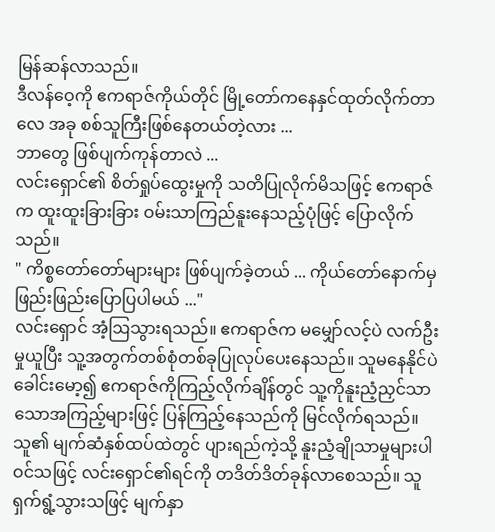မြန်ဆန်လာသည်။
ဒီလန်ဝေ့ကို ဧကရာဇ်ကိုယ်တိုင် မြို့တော်ကနေနှင်ထုတ်လိုက်တာလေ အခု စစ်သူကြီးဖြစ်နေတယ်တဲ့လား ...
ဘာတွေ ဖြစ်ပျက်ကုန်တာလဲ ...
လင်းရှောင်၏ စိတ်ရှုပ်ထွေးမှုကို သတိပြုလိုက်မိသဖြင့် ဧကရာဇ်က ထူးထူးခြားခြား ဝမ်းသာကြည်နူးနေသည့်ပုံဖြင့် ပြောလိုက်သည်။
" ကိစ္စတော်တော်များများ ဖြစ်ပျက်ခဲ့တယ် ... ကိုယ်တော်နောက်မှ ဖြည်းဖြည်းပြောပြပါမယ် ..."
လင်းရှောင် အံ့ဩသွားရသည်။ ဧကရာဇ်က မမျှော်လင့်ပဲ လက်ဦးမှုယူပြီး သူ့အတွက်တစ်စုံတစ်ခုပြုလုပ်ပေးနေသည်။ သူမနေနိုင်ပဲ ခေါင်းမော့၍ ဧကရာဇ်ကိုကြည့်လိုက်ချိန်တွင် သူ့ကိုနူးညံ့ညှင်သာသောအကြည့်များဖြင့် ပြန်ကြည့်နေသည်ကို မြင်လိုက်ရသည်။
သူ၏ မျက်ဆံနှစ်ထပ်ထဲတွင် ပျားရည်ကဲ့သို့ နူးညံ့ချိုသာမှုများပါဝင်သဖြင့် လင်းရှောင်၏ရင်ကို တဒိတ်ဒိတ်ခုန်လာစေသည်။ သူ ရှက်ရွံ့သွားသဖြင့် မျက်နှာ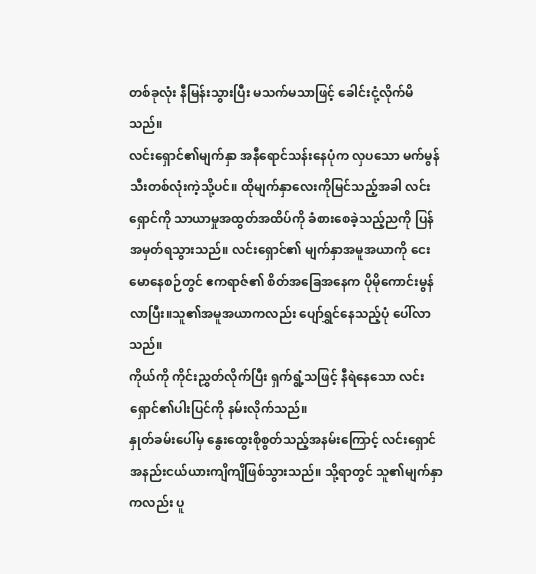တစ်ခုလုံး နီမြန်းသွားပြီး မသက်မသာဖြင့် ခေါင်းငုံ့လိုက်မိသည်။
လင်းရှောင်၏မျက်နှာ အနီရောင်သန်းနေပုံက လှပသော မက်မွန်သီးတစ်လုံးကဲ့သို့ပင်။ ထိုမျက်နှာလေးကိုမြင်သည့်အခါ လင်းရှောင်ကို သာယာမှုအထွတ်အထိပ်ကို ခံစားစေခဲ့သည့်ညကို ပြန်အမှတ်ရသွားသည်။ လင်းရှောင်၏ မျက်နှာအမူအယာကို ငေးမောနေစဉ်တွင် ဧကရာဇ်၏ စိတ်အခြေအနေက ပိုမိုကောင်းမွန်လာပြီး။သူ၏အမူအယာကလည်း ပျော်ရွှင်နေသည့်ပုံ ပေါ်လာသည်။
ကိုယ်ကို ကိုင်းညွှတ်လိုက်ပြီး ရှက်ရွံ့သဖြင့် နီရဲနေသော လင်းရှောင်၏ပါးပြင်ကို နမ်းလိုက်သည်။
နှုတ်ခမ်းပေါ်မှ နွေးထွေးစိုစွတ်သည့်အနမ်းကြောင့် လင်းရှောင် အနည်းငယ်ယားကျိကျိဖြစ်သွားသည်။ သို့ရာတွင် သူ၏မျက်နှာကလည်း ပူ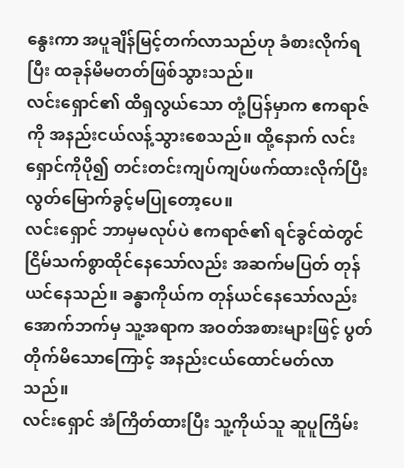နွေးကာ အပူချိန်မြင့်တက်လာသည်ဟု ခံစားလိုက်ရပြီး ထခုန်မိမတတ်ဖြစ်သွားသည်။
လင်းရှောင်၏ ထိရှလွယ်သော တုံ့ပြန်မှာက ဧကရာဇ်ကို အနည်းငယ်လန့်သွားစေသည်။ ထို့နောက် လင်းရှောင်ကိုပို၍ တင်းတင်းကျပ်ကျပ်ဖက်ထားလိုက်ပြီး လွတ်မြောက်ခွင့်မပြုတော့ပေ။
လင်းရှောင် ဘာမှမလုပ်ပဲ ဧကရာဇ်၏ ရင်ခွင်ထဲတွင် ငြိမ်သက်စွာထိုင်နေသော်လည်း အဆက်မပြတ် တုန်ယင်နေသည်။ ခန္ဓာကိုယ်က တုန်ယင်နေသော်လည်း အောက်ဘက်မှ သူ့အရာက အဝတ်အစားများဖြင့် ပွတ်တိုက်မိသောကြောင့် အနည်းငယ်ထောင်မတ်လာသည်။
လင်းရှောင် အံကြိတ်ထားပြီး သူ့ကိုယ်သူ ဆူပူကြိမ်း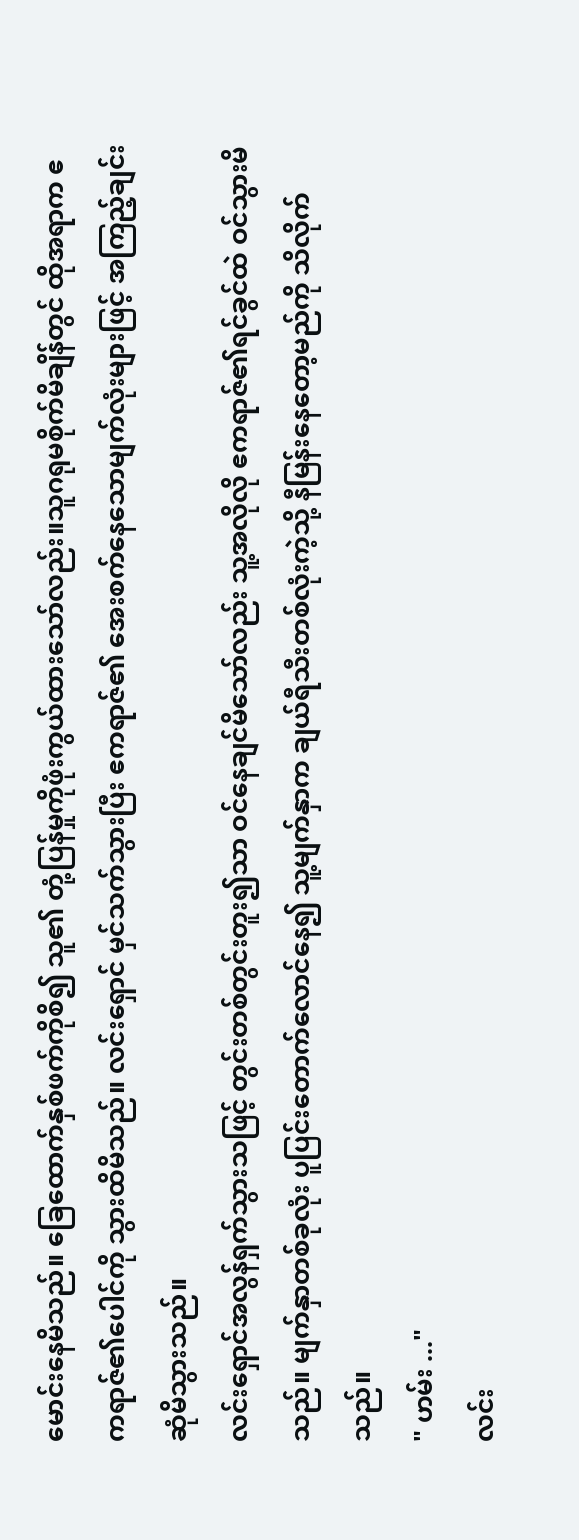မောင်းနေမိသည်။ ခြေထောက်နှစ်ဖက်ကိုစိ၍ သူ၏ တုံ့ပြန်မှုကိုဖုံးကွယ်ထားသော်လည်း။သူဂရုမစိုက်မိချိန်တွင် ထိုအရာက ဧကရာဇ်၏ပေါင်ကို သွားထိမိသည်။ လင်းရှောင် မှင်သက်သွားပြီး ဧကရာဇ်၏ အေးစက်နေသောမျက်လုံးများဖြင့် အကြည့်ချင်းဆုံမိသွားသည်။
လင်းရှောင်အလွန်ရှက်သွားသဖြင့် တွင်းတစ်တွင်းတူး၍သာ ဝင်နေချင်မိသော်လည်း သူ့အလိုလို ဧကရာဇ်၏ရင်ခွင်ထဲ ဝင်သွားမိသည်။ မျက်နှာတစ်ခုလုံး ပူပြင်းတောက်လောင်နေ၍ သူ့မျက်နှာက ချယ်ရီသီးတစ်လုံးကဲ့သို့ နီမြန်းနေတော့မည်ကို သိလိုက်သည်။
" ဟမ်း ..."
လင်း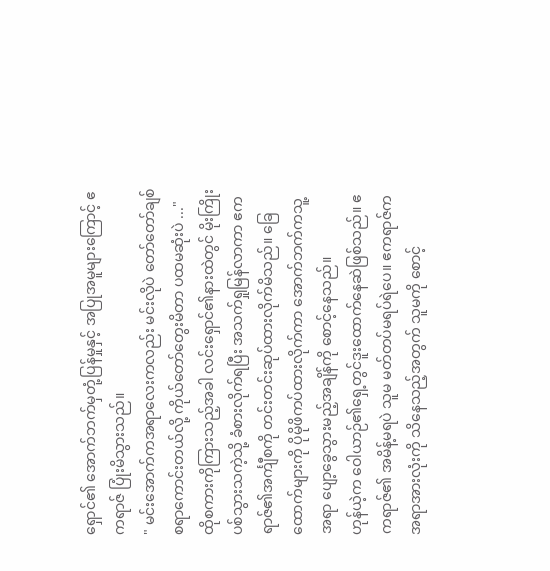ရှောင်၏ အောက်ဘက်မှတုံ့ပြန်မှုနှင့် အပြုအမူများကြောင့် ဧကရာဇ် ပြုံးမိသွားသည်။
" မင်းအောက်ကအရာလေးကလည်း မင်းလိုပဲ တော်တော်ချစ်စရာကောင်းတယ်လို့ ကိုယ်တော်တွေးမိတာ ပထမဆုံးပဲ ..."
ထိုစကားကိုကြားသည့်အခါ လင်းရှောင်၏နားထဲတွင် မိုးကြိုးပစ်သွားသကဲ့သို့ ခံစားလိုက်ရပြီး အသက်ရှုမြန်လာကာ ဧကရာဇ်၏အင်္ကျီစကို တင်းတင်းဆုပ်ထားလိုက်မိသည်။ ခြေထောက်များကို ပိုမိုဖိကပ်ထားလိုက်ကာ အောက်ဘက်ကသူ့အရာ ပျော့ခွေသွားမည့်အချိန်ကို စောင့်နေသည်။
ဟုန်ယဲ့က ဝေါယာဉ်၏ရှေ့တွင်ဒူးထောက်နေဆဲဖြစ်သည်။ ဧကရာဇ်၏ အမိန့်မရပဲ သူမ မတ်တပ်မရပ်ရဲပေ။ ဧကရာဇ်က အရာအားလုံးကို သိနေသည့်အတွက် သူမကို စောင့်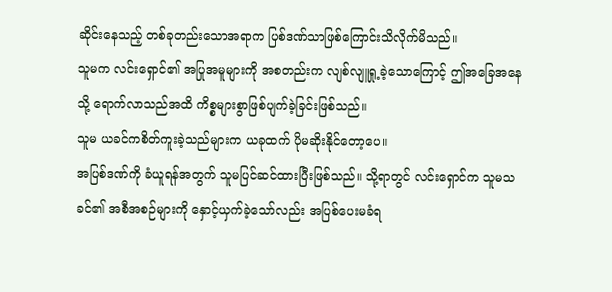ဆိုင်းနေသည့် တစ်ခုတည်းသောအရာက ပြစ်ဒဏ်သာဖြစ်ကြောင်းသိလိုက်မိသည်။
သူမက လင်းရှောင်၏ အပြုအမူများကို အစတည်းက လျစ်လျူရှု့ခဲ့သောကြောင့် ဤအခြေအနေသို့ ရောက်လာသည်အထိ ကိစ္စများစွာဖြစ်ပျက်ခဲ့ခြင်းဖြစ်သည်။
သူမ ယခင်ကစိတ်ကူးခဲ့သည်များက ယခုထက် ပိုမဆိုးနိုင်တော့ပေ။
အပြစ်ဒဏ်ကို ခံယူရန်အတွက် သူမပြင်ဆင်ထားပြီးဖြစ်သည်။ သို့ရာတွင် လင်းရှောင်က သူမသခင်၏ အစီအစဉ်များကို နှောင့်ယှက်ခဲ့သော်လည်း အပြစ်ပေးမခံရ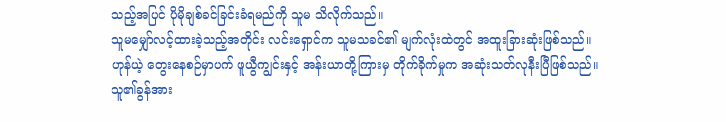သည့်အပြင် ပိုမိုချစ်ခင်ခြင်းခံရမည်ကို သူမ သိလိုက်သည်။
သူမမျှော်လင့်ထားခဲ့သည့်အတိုင်း လင်းရှောင်က သူမသခင်၏ မျက်လုံးထဲတွင် အထူးခြားဆုံးဖြစ်သည်။
ဟုန်ယဲ့ တွေးနေစဉ်မှာပက် ဖူယွီကျွင်းနှင့် အန်းယာတို့ကြားမှ တိုက်ခိုက်မှုက အဆုံးသတ်လုနီးပြီဖြစ်သည်။
သူ၏ခွန်အား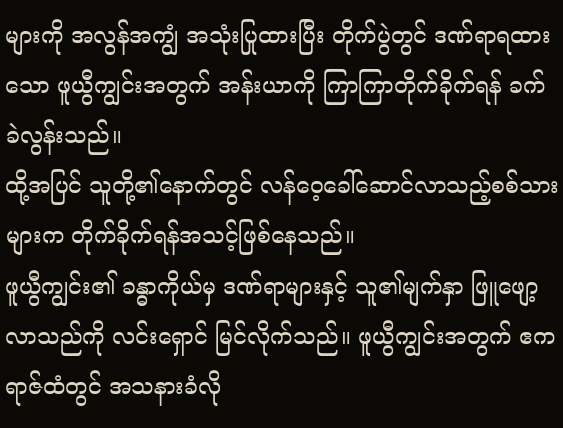များကို အလွန်အကျွံ အသုံးပြုထားပြီး တိုက်ပွဲတွင် ဒဏ်ရာရထားသော ဖူယွီကျွင်းအတွက် အန်းယာကို ကြာကြာတိုက်ခိုက်ရန် ခက်ခဲလွန်းသည်။
ထို့အပြင် သူတို့၏နောက်တွင် လန်ဝေ့ခေါ်ဆောင်လာသည့်စစ်သားများက တိုက်ခိုက်ရန်အသင့်ဖြစ်နေသည်။
ဖူယွီကျွင်း၏ ခန္ဓာကိုယ်မှ ဒဏ်ရာများနှင့် သူ၏မျက်နှာ ဖြူဖျော့လာသည်ကို လင်းရှောင် မြင်လိုက်သည်။ ဖူယွီကျွင်းအတွက် ဧကရာဇ်ထံတွင် အသနားခံလို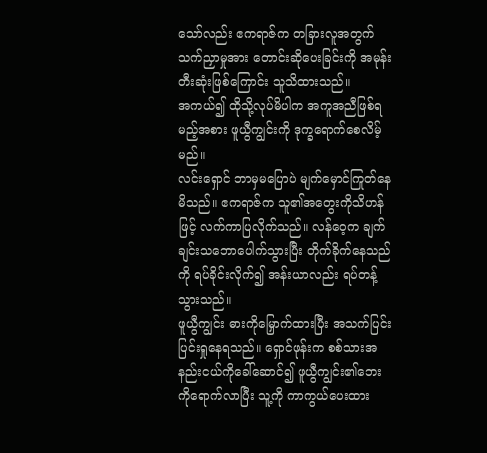သော်လည်း ဧကရာဇ်က တခြားလူအတွက် သက်ညှာမှုအား တောင်းဆိုပေးခြင်းကို အမုန်းတီးဆုံးဖြစ်ကြောင်း သူသိထားသည်။
အကယ်၍ ထိုသို့လုပ်မိပါက အကူအညီဖြစ်ရမည့်အစား ဖူယွီကျွင်းကို ဒုက္ခရောက်စေလိမ့်မည်။
လင်းရှောင် ဘာမှမပြောပဲ မျက်မှောင်ကြုတ်နေမိသည်။ ဧကရာဇ်က သူ၏အတွေးကိုသိဟန်ဖြင့် လက်ကာပြလိုက်သည်။ လန်ဝေ့က ချက်ချင်းသဘောပေါက်သွားပြီး တိုက်ခိုက်နေသည်ကို ရပ်ခိုင်းလိုက်၍ အန်းယာလည်း ရပ်တန့်သွားသည်။
ဖူယွီကျွင်း ဓားကိုမြှောက်ထားပြီး အသက်ပြင်းပြင်းရှုနေရသည်။ ရှောင်ဖုန်းက စစ်သားအနည်းငယ်ကိုခေါ်ဆောင်၍ ဖူယွီကျွင်း၏ဘေးကိုရောက်လာပြီး သူ့ကို ကာကွယ်ပေးထား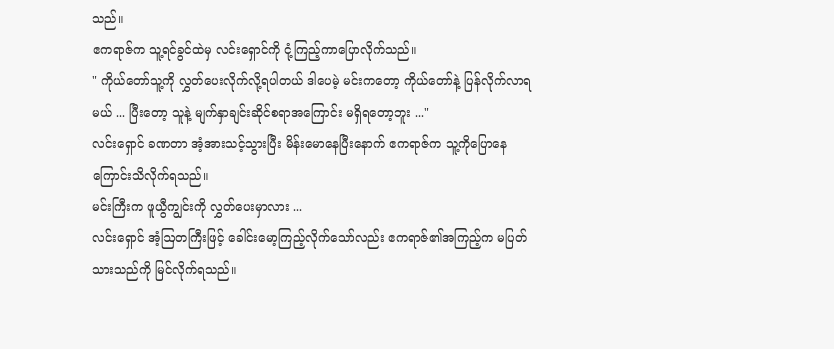သည်။
ဧကရာဇ်က သူ့ရင်ခွင်ထဲမှ လင်းရှောင်ကို ငုံ့ကြည့်ကာပြောလိုက်သည်။
" ကိုယ်တော်သူ့ကို လွှတ်ပေးလိုက်လို့ရပါတယ် ဒါပေမဲ့ မင်းကတော့ ကိုယ်တော်နဲ့ ပြန်လိုက်လာရမယ် ... ပြီးတော့ သူနဲ့ မျက်နှာချင်းဆိုင်စရာအကြောင်း မရှိရတော့ဘူး ..."
လင်းရှောင် ခဏတာ အံ့အားသင့်သွားပြီး မိန်းမောနေပြီးနောက် ဧကရာဇ်က သူ့ကိုပြောနေကြောင်းသိလိုက်ရသည်။
မင်းကြီးက ဖူယွီကျွင်းကို လွှတ်ပေးမှာလား ...
လင်းရှောင် အံ့ဩတကြီးဖြင့် ခေါင်းမော့ကြည့်လိုက်သော်လည်း ဧကရာဇ်၏အကြည့်က မပြတ်သားသည်ကို မြင်လိုက်ရသည်။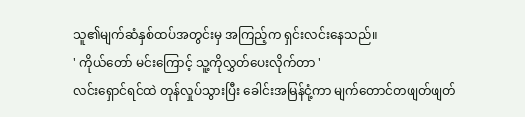သူ၏မျက်ဆံနှစ်ထပ်အတွင်းမှ အကြည့်က ရှင်းလင်းနေသည်။
' ကိုယ်တော် မင်းကြောင့် သူ့ကိုလွှတ်ပေးလိုက်တာ '
လင်းရှောင်ရင်ထဲ တုန်လှုပ်သွားပြီး ခေါင်းအမြန်ငုံ့ကာ မျက်တောင်တဖျတ်ဖျတ်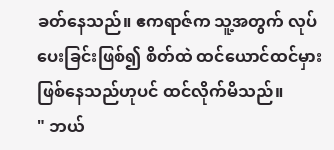ခတ်နေသည်။ ဧကရာဇ်က သူ့အတွက် လုပ်ပေးခြင်းဖြစ်၍ စိတ်ထဲ ထင်ယောင်ထင်မှားဖြစ်နေသည်ဟုပင် ထင်လိုက်မိသည်။
" ဘယ်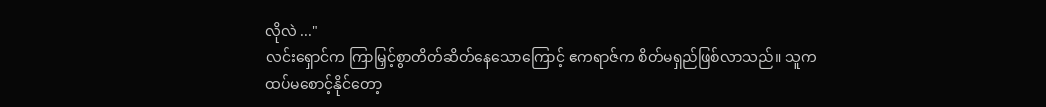လိုလဲ ..."
လင်းရှောင်က ကြာမြှင့်စွာတိတ်ဆိတ်နေသောကြောင့် ဧကရာဇ်က စိတ်မရှည်ဖြစ်လာသည်။ သူက ထပ်မစောင့်နိုင်တော့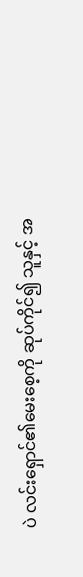ပဲ လင်းရှောင်၏မေးစေ့ကို ဆုပ်ကိုင်၍ သူနှင့် အ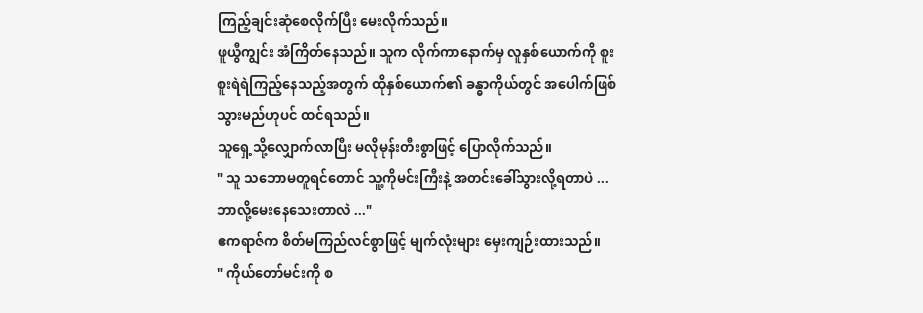ကြည့်ချင်းဆုံစေလိုက်ပြီး မေးလိုက်သည်။
ဖူယွီကျွင်း အံကြိတ်နေသည်။ သူက လိုက်ကာနောက်မှ လူနှစ်ယောက်ကို စူးစူးရဲရဲကြည့်နေသည့်အတွက် ထိုနှစ်ယောက်၏ ခန္ဓာကိုယ်တွင် အပေါက်ဖြစ်သွားမည်ဟုပင် ထင်ရသည်။
သူရှေ့သို့လျှောက်လာပြီး မလိုမုန်းတီးစွာဖြင့် ပြောလိုက်သည်။
" သူ သဘောမတူရင်တောင် သူ့ကိုမင်းကြီးနဲ့ အတင်းခေါ်သွားလို့ရတာပဲ ... ဘာလို့မေးနေသေးတာလဲ ..."
ဧကရာဇ်က စိတ်မကြည်လင်စွာဖြင့် မျက်လုံးများ မှေးကျဉ်းထားသည်။
" ကိုယ်တော်မင်းကို စ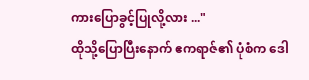ကားပြောခွင့်ပြုလို့လား ..."
ထိုသို့ပြောပြီးနောက် ဧကရာဇ်၏ ပုံစံက ဒေါ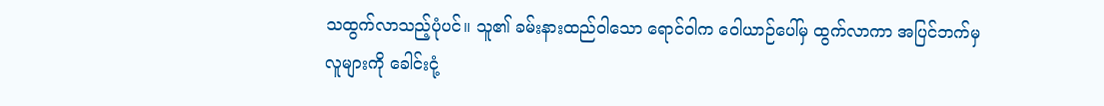သထွက်လာသည့်ပုံပင်။ သူ၏ ခမ်းနားထည်ဝါသော ရောင်ဝါက ဝေါယာဉ်ပေါ်မှ ထွက်လာကာ အပြင်ဘက်မှလူများကို ခေါင်းငုံ့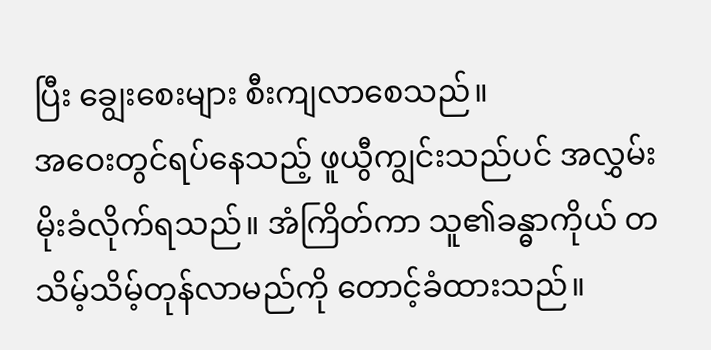ပြီး ချွေးစေးများ စီးကျလာစေသည်။
အဝေးတွင်ရပ်နေသည့် ဖူယွီကျွင်းသည်ပင် အလွှမ်းမိုးခံလိုက်ရသည်။ အံကြိတ်ကာ သူ၏ခန္ဓာကိုယ် တသိမ့်သိမ့်တုန်လာမည်ကို တောင့်ခံထားသည်။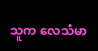သူက လေသံမာ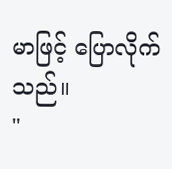မာဖြင့် ပြောလိုက်သည်။
"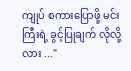ကျုပ် စကားပြောဖို့ မင်းကြီးရဲ့ ခွင့်ပြုချက် လိုလို့လား ..."